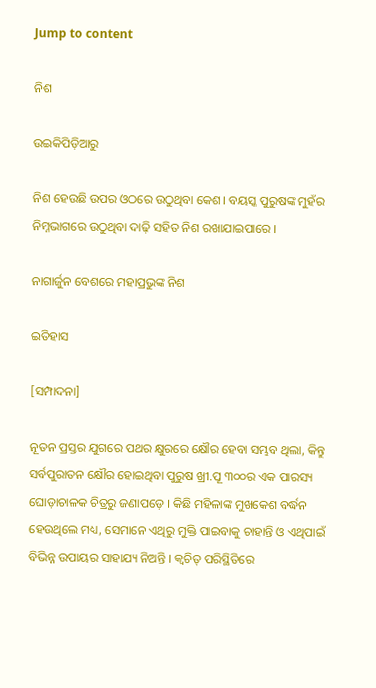Jump to content

ନିଶ

ଉଇକିପିଡ଼ିଆ‌ରୁ

ନିଶ ହେଉଛି ଉପର ଓଠରେ ଉଠୁଥିବା କେଶ। ବୟସ୍କ ପୁରୁଷଙ୍କ ମୁହଁର ନିମ୍ନଭାଗରେ ଉଠୁଥିବା ଦାଢ଼ି ସହିତ ନିଶ ରଖାଯାଇପାରେ ।

ନାଗାର୍ଜୁନ ବେଶରେ ମହାପ୍ରଭୁଙ୍କ ନିଶ

ଇତିହାସ

[ସମ୍ପାଦନା]

ନୂତନ ପ୍ରସ୍ତର ଯୁଗରେ ପଥର କ୍ଷୁରରେ କ୍ଷୌର ହେବା ସମ୍ଭବ ଥିଲା, କିନ୍ତୁ ସର୍ବପୁରାତନ କ୍ଷୌର ହୋଇଥିବା ପୁରୁଷ ଖ୍ରୀ.ପୂ ୩୦୦ର ଏକ ପାରସ୍ୟ ଘୋଡ଼ାଚାଳକ ଚିତ୍ରରୁ ଜଣାପଡ଼େ । କିଛି ମହିଳାଙ୍କ ମୁଖକେଶ ବର୍ଦ୍ଧନ ହେଉଥିଲେ ମଧ୍ୟ, ସେମାନେ ଏଥିରୁ ମୁକ୍ତି ପାଇବାକୁ ଚାହାନ୍ତି ଓ ଏଥିପାଇଁ ବିଭିନ୍ନ ଉପାୟର ସାହାଯ୍ୟ ନିଅନ୍ତି । କ୍ୱଚିତ୍‌ ପରିସ୍ଥିତିରେ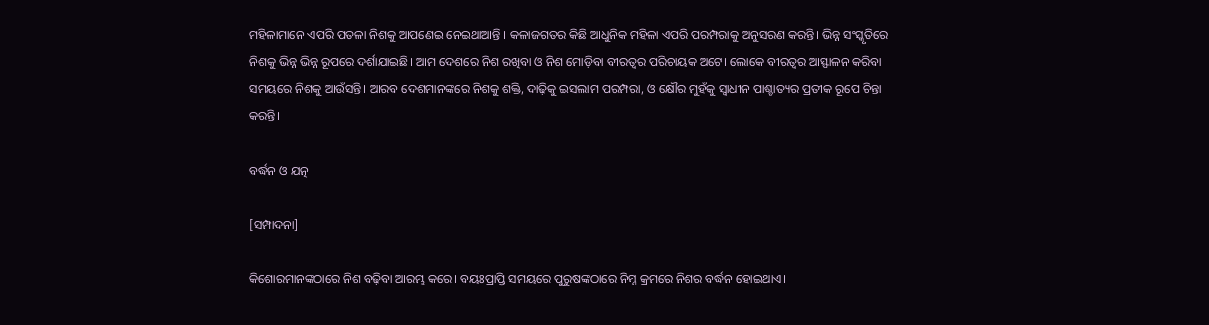ମହିଳାମାନେ ଏପରି ପତଳା ନିଶକୁ ଆପଣେଇ ନେଇଥାଆନ୍ତି । କଳାଜଗତର କିଛି ଆଧୁନିକ ମହିଳା ଏପରି ପରମ୍ପରାକୁ ଅନୁସରଣ କରନ୍ତି। ଭିନ୍ନ ସଂସ୍କୃତିରେ ନିଶକୁ ଭିନ୍ନ ଭିନ୍ନ ରୂପରେ ଦର୍ଶାଯାଇଛି। ଆମ ଦେଶରେ ନିଶ ରଖିବା ଓ ନିଶ ମୋଡ଼ିବା ବୀରତ୍ୱର ପରିଚାୟକ ଅଟେ। ଲୋକେ ବୀରତ୍ୱର ଆସ୍ଫାଳନ କରିବା ସମୟରେ ନିଶକୁ ଆଉଁସନ୍ତି। ଆରବ ଦେଶମାନଙ୍କରେ ନିଶକୁ ଶକ୍ତି, ଦାଢ଼ିକୁ ଇସଲାମ ପରମ୍ପରା, ଓ କ୍ଷୌର ମୁହଁକୁ ସ୍ୱାଧୀନ ପାଶ୍ଚାତ୍ୟର ପ୍ରତୀକ ରୂପେ ଚିନ୍ତା କରନ୍ତି।

ବର୍ଦ୍ଧନ ଓ ଯତ୍ନ

[ସମ୍ପାଦନା]

କିଶୋରମାନଙ୍କଠାରେ ନିଶ ବଢ଼ିବା ଆରମ୍ଭ କରେ। ବୟଃପ୍ରାପ୍ତି ସମୟରେ ପୁରୁଷଙ୍କଠାରେ ନିମ୍ନ କ୍ରମରେ ନିଶର ବର୍ଦ୍ଧନ ହୋଇଥାଏ।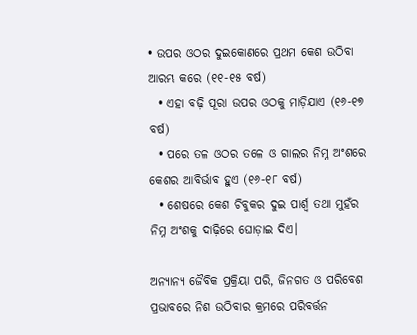• ଉପର ଓଠର ଦୁଇକୋଣରେ ପ୍ରଥମ କେଶ ଉଠିବା ଆରମ୍ଭ କରେ (୧୧-୧୫ ବର୍ଷ)
  • ଏହା ବଢ଼ି ପୂରା ଉପର ଓଠକୁ ମାଡ଼ିଯାଏ (୧୬-୧୭ ବର୍ଷ)
  • ପରେ ତଳ ଓଠର ତଳେ ଓ ଗାଲର ନିମ୍ନ ଅଂଶରେ କେଶର ଆବିର୍ଭାବ ହୁଏ (୧୬-୧୮ ବର୍ଷ)
  • ଶେଷରେ କେଶ ଚିବୁକର ଦୁଇ ପାର୍ଶ୍ୱ ତଥା ମୁହଁର ନିମ୍ନ ଅଂଶକୁ ଦାଢ଼ିରେ ଘୋଡ଼ାଇ ଦିଏ।

ଅନ୍ୟାନ୍ୟ ଜୈବିକ ପ୍ରକ୍ରିୟା ପରି, ଜିନଗତ ଓ ପରିବେଶ ପ୍ରଭାବରେ ନିଶ ଉଠିବାର କ୍ରମରେ ପରିବର୍ତ୍ତନ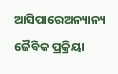ଆସିପାରେଅନ୍ୟାନ୍ୟ ଜୈବିକ ପ୍ରକ୍ରିୟା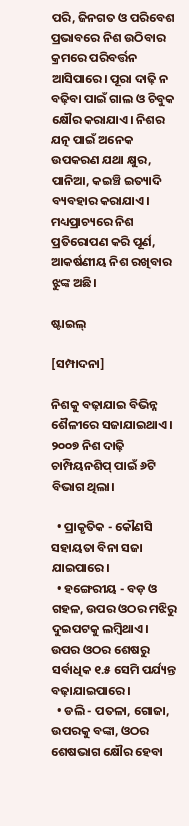ପରି, ଜିନଗତ ଓ ପରିବେଶ ପ୍ରଭାବରେ ନିଶ ଉଠିବାର କ୍ରମରେ ପରିବର୍ତ୍ତନ ଆସିପାରେ। ପୂରା ଦାଢ଼ି ନ ବଢ଼ିବା ପାଇଁ ଗାଲ ଓ ଚିବୁକ କ୍ଷୌର କରାଯାଏ। ନିଶର ଯତ୍ନ ପାଇଁ ଅନେକ ଉପକରଣ ଯଥା କ୍ଷୁର, ପାନିଆ, କଇଞ୍ଚି ଇତ୍ୟାଦି ବ୍ୟବହାର କରାଯାଏ। ମଧ୍ୟପ୍ରାଚ୍ୟରେ ନିଶ ପ୍ରତିରୋପଣ କରି ପୂର୍ଣ, ଆକର୍ଷଣୀୟ ନିଶ ରଖିବାର ଝୁଙ୍କ ଅଛି।

ଷ୍ଟାଇଲ୍‌

[ସମ୍ପାଦନା]

ନିଶକୁ ବଢ଼ାଯାଇ ବିଭିନ୍ନ ଶୈଳୀରେ ସଜାଯାଇଥାଏ। ୨୦୦୭ ନିଶ ଦାଢ଼ି ଚାମ୍ପିୟନଶିପ୍‌ ପାଇଁ ୬ଟି ବିଭାଗ ଥିଲା।

  • ପ୍ରାକୃତିକ - କୌଣସି ସହାୟତା ବିନା ସଜା ଯାଇପାରେ।
  • ହଙ୍ଗେରୀୟ - ବଡ଼ ଓ ଗହଳ, ଉପର ଓଠର ମଝିରୁ ଦୁଇପଟକୁ ଲମ୍ବିଥାଏ। ଉପର ଓଠର ଶେଷରୁ ସର୍ବାଧିକ ୧.୫ ସେମି ପର୍ଯ୍ୟନ୍ତ ବଢ଼ାଯାଇପାରେ।
  • ଡଲି - ପତଳା, ଗୋଜା, ଉପରକୁ ବଙ୍କା, ଓଠର ଶେଷଭାଗ କ୍ଷୌର ହେବା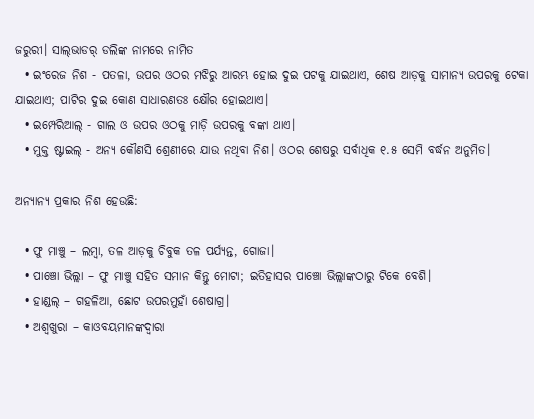ଜରୁରୀ। ସାଲ୍‌ଭାଡର୍‌ ଡଲିଙ୍କ ନାମରେ ନାମିତ
  • ଇଂରେଜ ନିଶ - ପତଳା, ଉପର ଓଠର ମଝିରୁ ଆରମ୍ଭ ହୋଇ ଦୁଇ ପଟକୁ ଯାଇଥାଏ, ଶେଷ ଆଡ଼କୁ ସାମାନ୍ୟ ଉପରକୁ ଟେକା ଯାଇଥାଏ; ପାଟିର ଦୁଇ କୋଣ ସାଧାରଣତଃ କ୍ଷୌର ହୋଇଥାଏ।
  • ଇମ୍ପେରିଆଲ୍‌ - ଗାଲ ଓ ଉପର ଓଠକୁ ମାଡ଼ି ଉପରକୁ ବଙ୍କା ଥାଏ।
  • ମୁକ୍ତ ଷ୍ଟାଇଲ୍‌ - ଅନ୍ୟ କୌଣସି ଶ୍ରେଣୀରେ ଯାଉ ନଥିବା ନିଶ। ଓଠର ଶେଷରୁ ସର୍ବାଧିକ ୧.୫ ସେମି ବର୍ଦ୍ଧନ ଅନୁମିତ।

ଅନ୍ୟାନ୍ୟ ପ୍ରକାର ନିଶ ହେଉଛି:

  • ଫୁ ମାଞ୍ଚୁ – ଲମ୍ବା, ତଳ ଆଡ଼କୁ ଚିବୁକ ତଳ ପର୍ଯ୍ୟନ୍ତ, ଗୋଜା।
  • ପାଞ୍ଚୋ ଭିଲ୍ଲା – ଫୁ ମାଞ୍ଚୁ ସହିତ ସମାନ କିନ୍ତୁ ମୋଟା; ଇତିହାସର ପାଞ୍ଚୋ ଭିଲ୍ଲାଙ୍କଠାରୁ ଟିକେ ବେଶି।
  • ହାଣ୍ଡଲ୍‌ – ଗହଳିଆ, ଛୋଟ ଉପରମୁହାଁ ଶେଷାଗ୍ର।
  • ଅଶ୍ୱଖୁରା – କାଓବୟମାନଙ୍କଦ୍ୱାରା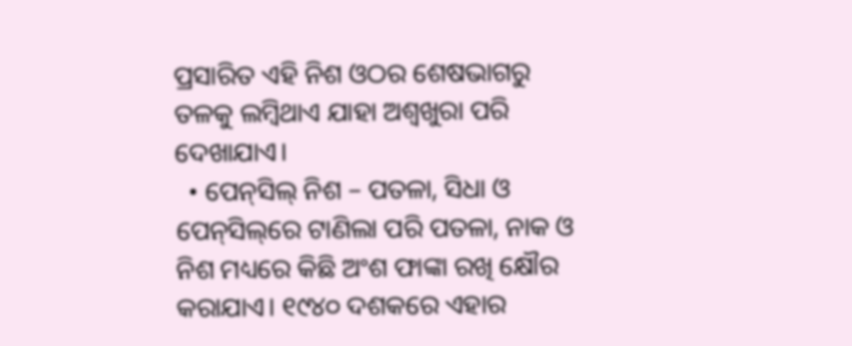ପ୍ରସାରିତ ଏହି ନିଶ ଓଠର ଶେଷଭାଗରୁ ତଳକୁ ଲମ୍ବିଥାଏ ଯାହା ଅଶ୍ୱଖୁରା ପରି ଦେଖାଯାଏ।
  • ପେନ୍‌ସିଲ୍‌ ନିଶ – ପତଳା, ସିଧା ଓ ପେନ୍‌ସିଲ୍‌ରେ ଟାଣିଲା ପରି ପତଳା, ନାକ ଓ ନିଶ ମଧ୍ୟରେ କିଛି ଅଂଶ ଫାଙ୍କା ରଖି କ୍ଷୌର କରାଯାଏ। ୧୯୪୦ ଦଶକରେ ଏହାର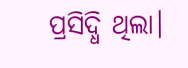ପ୍ରସିଦ୍ଧି ଥିଲା।